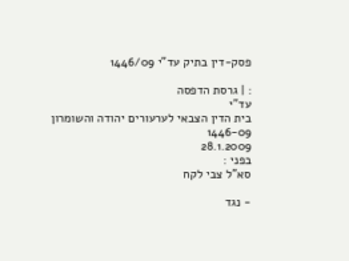פסק-דין בתיק עד"י 1446/09

: | גרסת הדפסה
עד"י
בית הדין הצבאי לערעורים יהודה והשומרון
1446-09
28.1.2009
בפני :
סא"ל צבי לקח

- נגד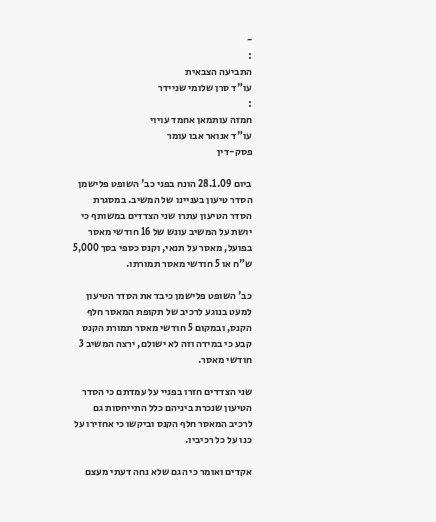-
:
התביעה הצבאית
עו"ד סרן שלומי שניידר
:
חמזה עותמאן אחמד עויוי
עו"ד אנואר אבו עומר
פסק-דין

ביום 28.1.09 הונח בפני כב' השופט פלישמן הסדר טיעון בעניינו של המשיב. במסגרת הסדר הטיעון עתרו שני הצדדים במשותף כי יושת על המשיב עונש של 16 חודשי מאסר בפועל, מאסר על תנאי, וקנס כספי בסך 5,000 ש"ח או 5 חודשי מאסר תמורתו.

כב' השופט פלישמן כיבד את הסדר הטיעון למעט בנוגע לרכיב של תקופת המאסר חלף הקנס, ובמקום 5 חודשי מאסר תמורת הקנס קבע כי במידה וזה לא ישולם, ירצה המשיב 3 חודשי מאסר.

שני הצדדים חזרו בפניי על עמדתם כי הסדר הטיעון שנכרת ביניהם כלל התייחסות גם לרכיב המאסר חלף הקנס וביקשו כי אחזירו על כנו על כל רכיביו.

אקדים ואומר כי הגם שלא נחה דעתי מעצם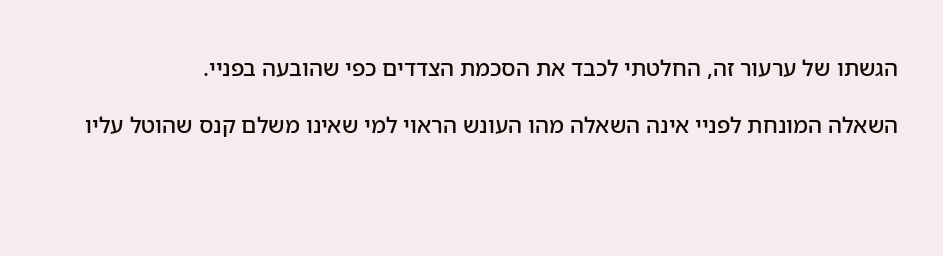הגשתו של ערעור זה, החלטתי לכבד את הסכמת הצדדים כפי שהובעה בפניי.

השאלה המונחת לפניי אינה השאלה מהו העונש הראוי למי שאינו משלם קנס שהוטל עליו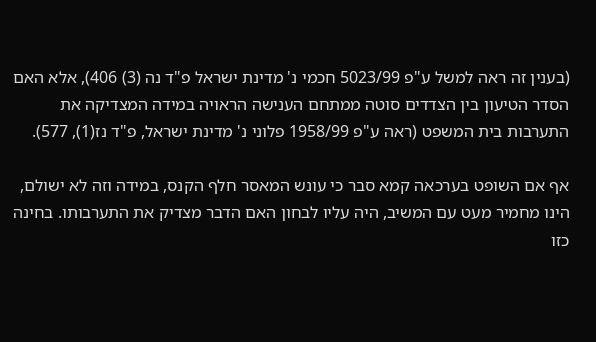(בענין זה ראה למשל ע"פ 5023/99 חכמי נ' מדינת ישראל פ"ד נה (3) 406), אלא האם הסדר הטיעון בין הצדדים סוטה ממתחם הענישה הראויה במידה המצדיקה את התערבות בית המשפט (ראה ע"פ 1958/99 פלוני נ' מדינת ישראל, פ"ד נז(1), 577).

אף אם השופט בערכאה קמא סבר כי עונש המאסר חלף הקנס, במידה וזה לא ישולם, הינו מחמיר מעט עם המשיב, היה עליו לבחון האם הדבר מצדיק את התערבותו. בחינה כזו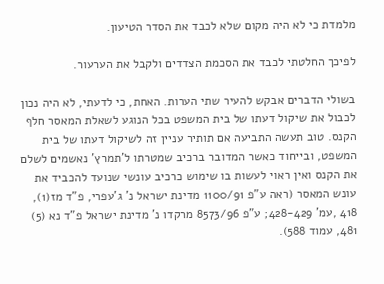מלמדת כי לא היה מקום שלא לכבד את הסדר הטיעון.

לפיכך החלטתי לכבד את הסכמת הצדדים ולקבל את הערעור.

בשולי הדברים אבקש להעיר שתי הערות. האחת, כי לדעתי, לא היה נכון לכבול את שיקול דעתו של בית המשפט בכל הנוגע לשאלת המאסר חלף הקנס. טוב תעשה התביעה אם תותיר עניין זה לשיקול דעתו של בית המשפט, ובייחוד כאשר המדובר ברכיב שמטרתו ל'תמרץ' נאשמים לשלם את הקנס ואין ראוי לעשות בו שימוש כרכיב עונשי שנועד להכביד את עונש המאסר (ראה ע"פ 1100/91 מדינת ישראל נ' ג'עפרי, פ"ד מז(1), 418 ,עמ' 428-429; ע"פ 8573/96 מרקדו נ' מדינת ישראל פ"ד נא (5) 481, עמוד 588).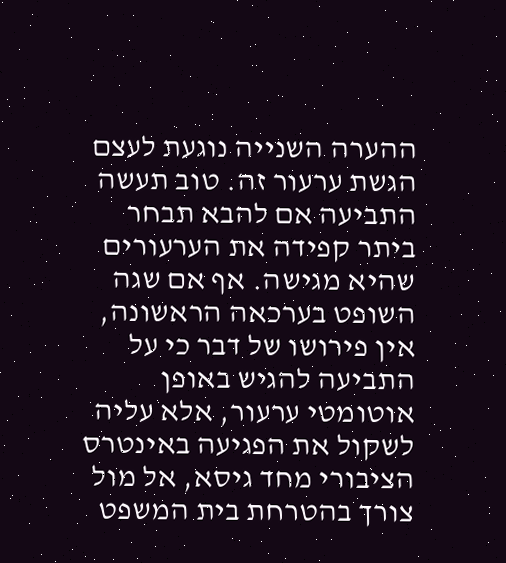ההערה השנייה נוגעת לעצם הגשת ערעור זה. טוב תעשה התביעה אם להבא תבחר ביתר קפידה את הערעורים שהיא מגישה. אף אם שגה השופט בערכאה הראשונה, אין פירושו של דבר כי על התביעה להגיש באופן אוטומטי ערעור, אלא עליה לשקול את הפגיעה באינטרס הציבורי מחד גיסא, אל מול צורך בהטרחת בית המשפט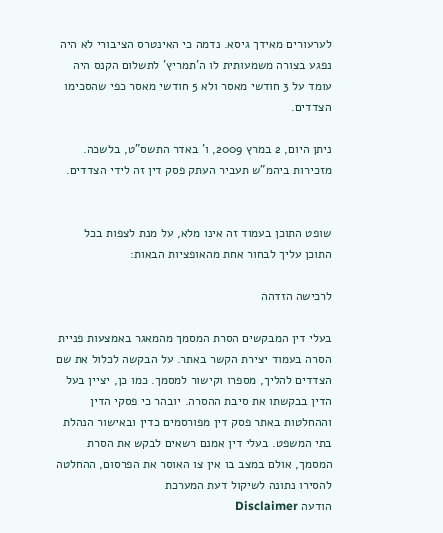לערעורים מאידך גיסא. נדמה כי האינטרס הציבורי לא היה נפגע בצורה משמעותית לו ה'תמריץ' לתשלום הקנס היה עומד על 3 חודשי מאסר ולא 5 חודשי מאסר כפי שהסכימו הצדדים.

ניתן היום, 2 במרץ 2009, ו' באדר התשס"ט, בלשכה. מזכירות ביהמ"ש תעביר העתק פסק דין זה לידי הצדדים.


שופט התוכן בעמוד זה אינו מלא, על מנת לצפות בכל התוכן עליך לבחור אחת מהאופציות הבאות:

לרכישה הזדהה

בעלי דין המבקשים הסרת המסמך מהמאגר באמצעות פניית הסרה בעמוד יצירת הקשר באתר. על הבקשה לכלול את שם הצדדים להליך, מספרו וקישור למסמך. כמו כן, יציין בעל הדין בבקשתו את סיבת ההסרה. יובהר כי פסקי הדין וההחלטות באתר פסק דין מפורסמים כדין ובאישור הנהלת בתי המשפט. בעלי דין אמנם רשאים לבקש את הסרת המסמך, אולם במצב בו אין צו האוסר את הפרסום, ההחלטה להסירו נתונה לשיקול דעת המערכת
הודעה Disclaimer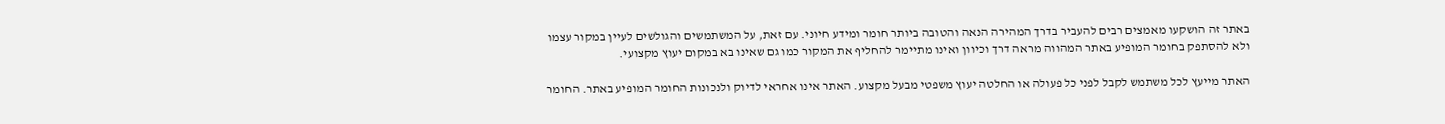באתר זה הושקעו מאמצים רבים להעביר בדרך המהירה הנאה והטובה ביותר חומר ומידע חיוני. עם זאת, על המשתמשים והגולשים לעיין במקור עצמו ולא להסתפק בחומר המופיע באתר המהווה מראה דרך וכיוון ואינו מתיימר להחליף את המקור כמו גם שאינו בא במקום יעוץ מקצועי.

האתר מייעץ לכל משתמש לקבל לפני כל פעולה או החלטה יעוץ משפטי מבעל מקצוע. האתר אינו אחראי לדיוק ולנכונות החומר המופיע באתר. החומר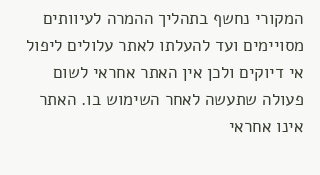המקורי נחשף בתהליך ההמרה לעיוותים מסויימים ועד להעלתו לאתר עלולים ליפול אי דיוקים ולכן אין האתר אחראי לשום פעולה שתעשה לאחר השימוש בו. האתר אינו אחראי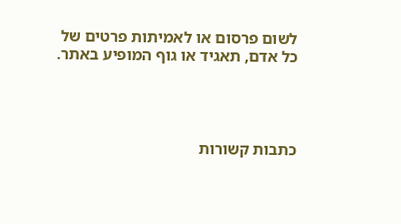לשום פרסום או לאמיתות פרטים של כל אדם, תאגיד או גוף המופיע באתר.




כתבות קשורות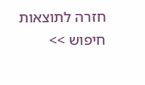חזרה לתוצאות חיפוש >>